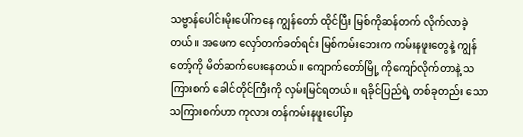သဗ္ဗာန်ပေါင်းမိုးပေါ်ကနေ ကျွန်တော် ထိုင်ပြီး မြစ်ကိုဆန်တက် လိုက်လာခဲ့တယ်။ အဖေက လှော်တက်ခတ်ရင်း မြစ်ကမ်းဘေးက ကမ်းနဖူးတွေနဲ့ ကျွန်တော့်ကို မိတ်ဆက်ပေးနေတယ်။ ကျောက်တော်မြို့ ကိုကျော်လိုက်တာနဲ့ သကြားစက် ခေါင်တိုင်ကြီးကို လှမ်းမြင်ရတယ်။ ရခိုင်ပြည်ရဲ့ တစ်ခုတည်း သော သကြားစက်ဟာ ကုလား တန်ကမ်းနဖူးပေါ်မှာ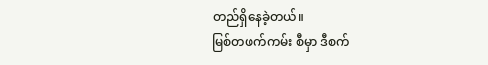တည်ရှိနေခဲ့တယ်။
မြစ်တဖက်ကမ်း စီမှာ ဒီစက်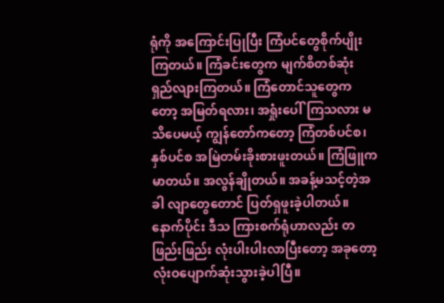ရုံကို အကြောင်းပြုပြီး ကြံပင်တွေစိုက်ပျိုးကြတယ်။ ကြံခင်းတွေက မျက်စိတစ်ဆုံး ရှည်လျားကြတယ်။ ကြံတောင်သူတွေကတော့ အမြတ်ရလား၊ အရှုံးပေါ်ကြသလား မသိပေမယ့် ကျွန်တော်ကတော့ ကြံတစ်ပင်စ၊ နှစ်ပင်စ အမြဲတမ်းခိုးစားဖူးတယ်။ ကြံဖြူက မာတယ်။ အလွန်ချိုတယ်။ အခန့်မသင့်တဲ့အခါ လျာတွေတောင် ပြတ်ရှဖူးခဲ့ပါတယ်။ နောက်ပိုင်း ဒီသ ကြားစက်ရုံဟာလည်း တဖြည်းဖြည်း လုံးပါးပါးလာပြီးတော့ အခုတော့ လုံးဝပျောက်ဆုံးသွားခဲ့ပါပြီ။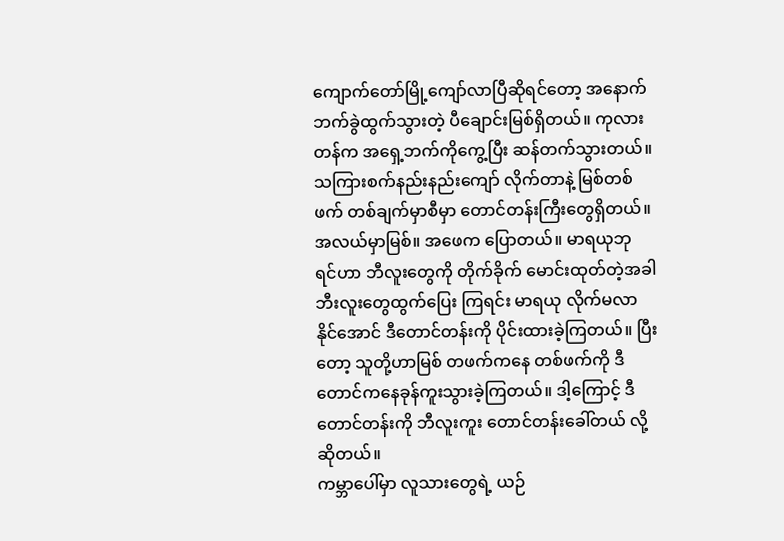ကျောက်တော်မြို့ကျော်လာပြီဆိုရင်တော့ အနောက်ဘက်ခွဲထွက်သွားတဲ့ ပီချောင်းမြစ်ရှိတယ်။ ကုလား တန်က အရှေ့ဘက်ကိုကွေ့ပြီး ဆန်တက်သွားတယ်။ သကြားစက်နည်းနည်းကျော် လိုက်တာနဲ့ မြစ်တစ် ဖက် တစ်ချက်မှာစီမှာ တောင်တန်းကြီးတွေရှိတယ်။ အလယ်မှာမြစ်။ အဖေက ပြောတယ်။ မာရယုဘု ရင်ဟာ ဘီလူးတွေကို တိုက်ခိုက် မောင်းထုတ်တဲ့အခါ ဘီးလူးတွေထွက်ပြေး ကြရင်း မာရယု လိုက်မလာ နိုင်အောင် ဒီတောင်တန်းကို ပိုင်းထားခဲ့ကြတယ်။ ပြီးတော့ သူတို့ဟာမြစ် တဖက်ကနေ တစ်ဖက်ကို ဒီတောင်ကနေခုန်ကူးသွားခဲ့ကြတယ်။ ဒါ့ကြောင့် ဒီတောင်တန်းကို ဘီလူးကူး တောင်တန်းခေါ်တယ် လို့ ဆိုတယ်။
ကမ္ဘာပေါ်မှာ လူသားတွေရဲ့ ယဉ်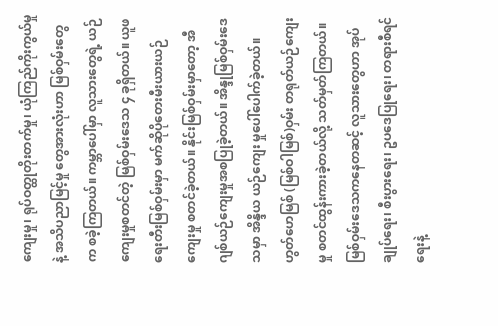ကျေးမှု၊ ရုပ်ဝတ္ထုတိုးတက်မှု၊ ယုံကြည်ကိုးကွယ်မှုနဲ့ အသိပညာမြင့်မှု တွေအားလုံးဟာ မြစ်ဝှမ်းတွေက စခဲ့ကြတယ်။ ကမ္ဘာပေါ်မှာ လူသားတွေရဲ့ ယဉ်ကျေးမှုစတင်တဲ့ မြစ်ဝှမ်းဒေသ ၄ ခုရှိတယ်။ ယူဖရေးတီးမြစ်ဝှမ်းမှာ မက်ဆိုပိုတေးမီးယားယဉ်ကျေးမှု စတင်ခဲ့တယ်။ နိုင်းမြစ်ဝှမ်းမှာတော့ အီဂျစ်ယဉ်ကျေးမှုအစပြုခဲ့တယ်။ အိန္ဒုမြစ်ဝှမ်းဒေသမှာ အိန္ဒိယ ယဉ်ကျေး မှုပေါ်ပေါက်ခဲ့တယ်။ ဟွတ်ဟေမြစ် (မြစ်ဝါမြစ်)ဝှမ်း တရုတ်ယဉ်ကျေးမှု စတင်ထွန်းကားခဲ့တယ်လို့ သတ်မှတ်ကြတယ်။
မြစ်ဝှမ်းဒေသကနေတဆင့် လူသားတွေဟာ အုပ်ချုပ်ရေး၊ စီးပွားရေး၊ ဥပဒေပြုရေး၊ တရားစီရင်ရေးနဲ့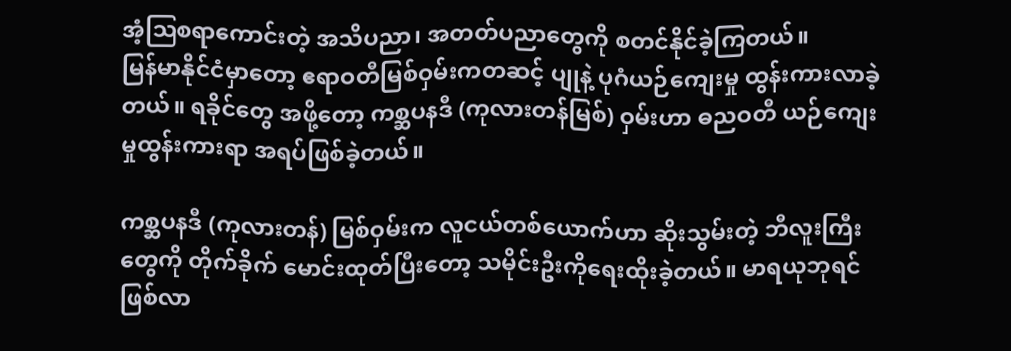အံ့ဩစရာကောင်းတဲ့ အသိပညာ၊ အတတ်ပညာတွေကို စတင်နိုင်ခဲ့ကြတယ်။
မြန်မာနိုင်ငံမှာတော့ ဧရာဝတီမြစ်ဝှမ်းကတဆင့် ပျုနဲ့ ပုဂံယဉ်ကျေးမှု ထွန်းကားလာခဲ့တယ်။ ရခိုင်တွေ အဖို့တော့ ကစ္ဆပနဒီ (ကုလားတန်မြစ်) ဝှမ်းဟာ ဓညဝတီ ယဉ်ကျေးမှုထွန်းကားရာ အရပ်ဖြစ်ခဲ့တယ်။

ကစ္ဆပနဒီ (ကုလားတန်) မြစ်ဝှမ်းက လူငယ်တစ်ယောက်ဟာ ဆိုးသွမ်းတဲ့ ဘီလူးကြီးတွေကို တိုက်ခိုက် မောင်းထုတ်ပြီးတော့ သမိုင်းဦးကိုရေးထိုးခဲ့တယ်။ မာရယုဘုရင်ဖြစ်လာ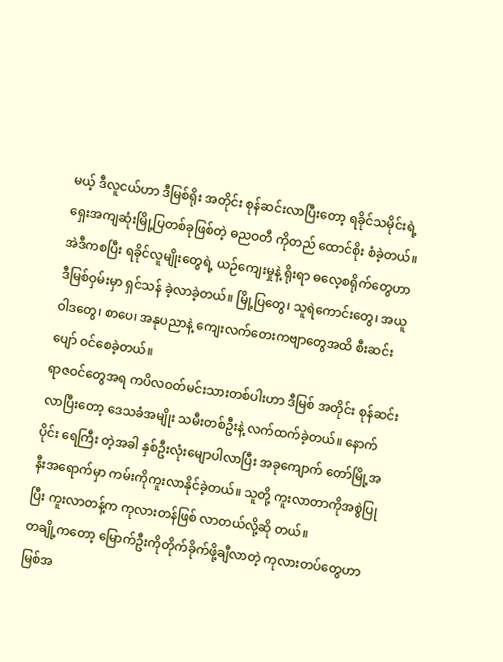မယ့် ဒီလူငယ်ဟာ ဒီမြစ်ရိုး အတိုင်း စုန်ဆင်းလာပြီးတော့ ရခိုင်သမိုင်းရဲ့ ရှေးအကျဆုံးမြို့ပြတစ်ခုဖြစ်တဲ့ ဓညဝတီ ကိုတည် ထောင်စိုး စံခဲ့တယ်။ အဲဒီကစပြီး ရခိုင်လူမျိုးတွေရဲ့ ယဉ်ကျေးမှုနဲ့ ရိုးရာ ဓလေ့စရိုက်တွေဟာ ဒီမြစ်ဝှမ်းမှာ ရှင်သန် ခဲ့လာခဲ့တယ်။ မြို့ပြတွေ၊ သူရဲကောင်းတွေ၊ အယူဝါဒတွေ၊ စာပေ၊ အနုပညာနဲ့ ကျေးလက်တေးကဗျာတွေအထိ စီးဆင်းပျော် ဝင်စေခဲ့တယ်။
ရာဇဝင်တွေအရ ကပိလဝတ်မင်းသားတစ်ပါးဟာ ဒီမြစ် အတိုင်း စုန်ဆင်းလာပြီးတော့ ဒေသခံအမျိုး သမီးတစ်ဦးနဲ့ လက်ထက်ခဲ့တယ်။ နောက်ပိုင်း ရေကြီး တဲ့အခါ နှစ်ဦးလုံးမျောပါလာပြီး အခုကျောက် တော်မြို့အနီးအရောက်မှာ ကမ်းကိုကူးလာနိုင်ခဲ့တယ်။ သူတို့ ကူးလာတာကိုအစွဲပြုပြီး ကူးလာတန့်က ကုလားတန်ဖြစ် လာတယ်လို့ဆို တယ်။
တချို့ကတော့ မြောက်ဦးကိုတိုက်ခိုက်ဖို့ချီလာတဲ့ ကုလားတပ်တွေဟာ မြစ်အ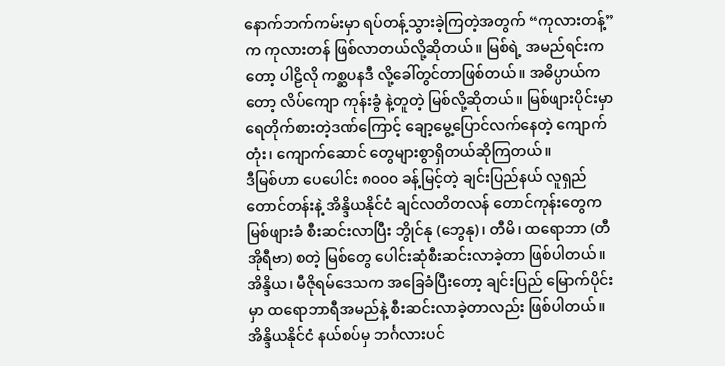နောက်ဘက်ကမ်းမှာ ရပ်တန့်သွားခဲ့ကြတဲ့အတွက် “ကုလားတန့်”က ကုလားတန် ဖြစ်လာတယ်လို့ဆိုတယ်။ မြစ်ရဲ့ အမည်ရင်းကတော့ ပါဠိလို ကစ္ဆပနဒီ လို့ခေါ်တွင်တာဖြစ်တယ်။ အဓိပ္ပာယ်ကတော့ လိပ်ကျော ကုန်းခွံ နဲ့တူတဲ့ မြစ်လို့ဆိုတယ်။ မြစ်ဖျားပိုင်းမှာ ရေတိုက်စားတဲ့ဒဏ်ကြောင့် ချော့မွေ့ပြောင်လက်နေတဲ့ ကျောက်တုံး၊ ကျောက်ဆောင် တွေများစွာရှိတယ်ဆိုကြတယ်။
ဒီမြစ်ဟာ ပေပေါင်း ၈၀၀၀ ခန့်မြင့်တဲ့ ချင်းပြည်နယ် လူရှည်တောင်တန်းနဲ့ အိန္ဒိယနိုင်ငံ ချင်လတိတလန် တောင်ကုန်းတွေက မြစ်ဖျားခံ စီးဆင်းလာပြီး ဘွိုင်နု (ဘွေနု)၊ တီမိ၊ ထရောဘာ (တီအိုရီဗာ) စတဲ့ မြစ်တွေ ပေါင်းဆုံစီးဆင်းလာခဲ့တာ ဖြစ်ပါတယ်။ အိန္ဒိယ၊ မီဇိုရမ်ဒေသက အခြေခံပြီးတော့ ချင်းပြည် မြောက်ပိုင်းမှာ ထရောဘာရီအမည်နဲ့ စီးဆင်းလာခဲ့တာလည်း ဖြစ်ပါတယ်။ အိန္ဒိယနိုင်ငံ နယ်စပ်မှ ဘင်္ဂလားပင်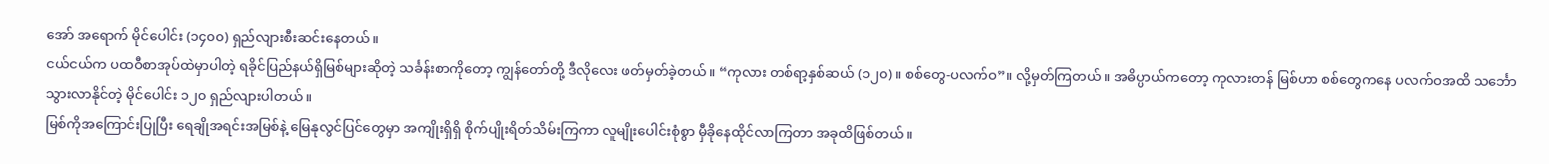အော် အရောက် မိုင်ပေါင်း (၁၄၀၀) ရှည်လျားစီးဆင်းနေတယ်။
ငယ်ငယ်က ပထဝီစာအုပ်ထဲမှာပါတဲ့ ရခိုင်ပြည်နယ်ရှိမြစ်များဆိုတဲ့ သင်္ခန်းစာကိုတော့ ကျွန်တော်တို့ ဒီလိုလေး ဖတ်မှတ်ခဲ့တယ်။ “ကုလား တစ်ရာ့နှစ်ဆယ် (၁၂၀) ။ စစ်တွေ-ပလက်ဝ”။ လို့မှတ်ကြတယ်။ အဓိပ္ပာယ်ကတော့ ကုလားတန် မြစ်ဟာ စစ်တွေကနေ ပလက်ဝအထိ သင်္ဘောသွားလာနိုင်တဲ့ မိုင်ပေါင်း ၁၂၀ ရှည်လျားပါတယ်။
မြစ်ကိုအကြောင်းပြုပြီး ရေချိုအရင်းအမြစ်နဲ့ မြေနုလွင်ပြင်တွေမှာ အကျိုးရှိရှိ စိုက်ပျိုးရိတ်သိမ်းကြကာ လူမျိုးပေါင်းစုံစွာ မှီခိုနေထိုင်လာကြတာ အခုထိဖြစ်တယ်။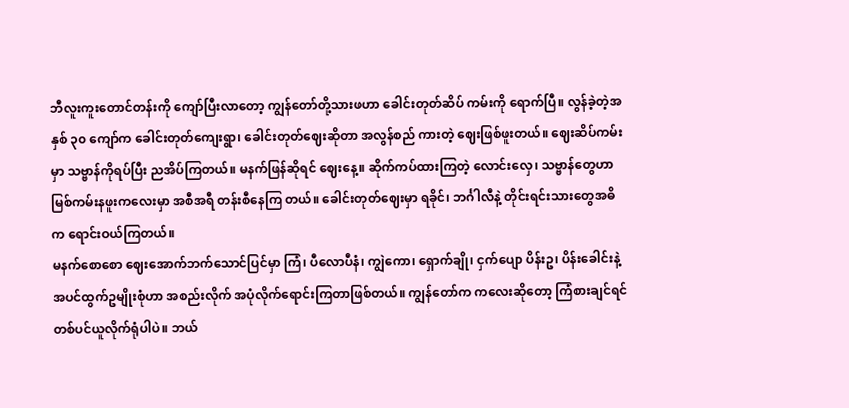ဘီလူးကူးတောင်တန်းကို ကျော်ပြီးလာတော့ ကျွန်တော်တို့သားဖဟာ ခေါင်းတုတ်ဆိပ် ကမ်းကို ရောက်ပြီ။ လွန်ခဲ့တဲ့အနှစ် ၃၀ ကျော်က ခေါင်းတုတ်ကျေးရွာ၊ ခေါင်းတုတ်ဈေးဆိုတာ အလွန်စည် ကားတဲ့ ဈေးဖြစ်ဖူးတယ်။ ဈေးဆိပ်ကမ်းမှာ သဗ္ဗာန်ကိုရပ်ပြီး ညအိပ်ကြတယ်။ မနက်ဖြန်ဆိုရင် ဈေးနေ့။ ဆိုက်ကပ်ထားကြတဲ့ လောင်းလှေ၊ သဗ္ဗာန်တွေဟာ မြစ်ကမ်းနဖူးကလေးမှာ အစီအရီ တန်းစီနေကြ တယ်။ ခေါင်းတုတ်ဈေးမှာ ရခိုင်၊ ဘင်္ဂါလီနဲ့ တိုင်းရင်းသားတွေအဓိက ရောင်းဝယ်ကြတယ်။
မနက်စောစော ဈေးအောက်ဘက်သောင်ပြင်မှာ ကြံ၊ ပီလောပီနံ၊ ကျွဲကော၊ ရှောက်ချို၊ ငှက်ပျော ပိန်းဥ၊ ပိန်းခေါင်းနဲ့ အပင်ထွက်ဥမျိုးစုံဟာ အစည်းလိုက် အပုံလိုက်ရောင်းကြတာဖြစ်တယ်။ ကျွန်တော်က ကလေးဆိုတော့ ကြံစားချင်ရင် တစ်ပင်ယူလိုက်ရုံပါပဲ။ ဘယ်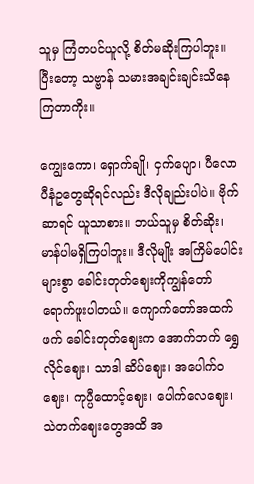သူမှ ကြံတပင်ယူလို့ စိတ်မဆိုးကြပါဘူး။ ပြီးတော့ သဗ္ဗာန် သမားအချင်းချင်းသိနေကြတာကိုး။

ကျွေးကော၊ ရှောက်ချို၊ ငှက်ပျော၊ ပီလောပီနံဥတွေဆိုရင်လည်း ဒီလိုချည်းပါပဲ။ ဗိုက်ဆာရင် ယူသာစား။ ဘယ်သူမှ စိတ်ဆိုး၊ မာန်ပါမရှိကြပါဘူး။ ဒီလိုမျိုး အကြိမ်ပေါင်းများစွာ ခေါင်းတုတ်ဈေးကိုကျွန်တော် ရောက်ဖူးပါတယ်။ ကျောက်တော်အထက်ဖက် ခေါင်းတုတ်ဈေးက အောက်ဘက် ရွှေလိုင်ဈေး၊ သာဒါ ဆိပ်ဈေး၊ အပေါက်ဝဈေး၊ ကုပ္ပီထောင့်ဈေး၊ ပေါက်လေဈေး၊ သဲတက်ဈေးတွေအထိ အ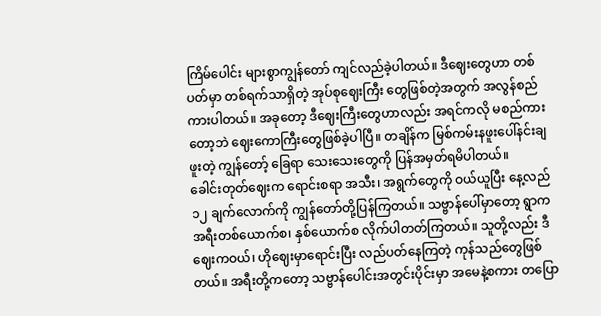ကြိမ်ပေါင်း များစွာကျွန်တော် ကျင်လည်ခဲ့ပါတယ်။ ဒီဈေးတွေဟာ တစ်ပတ်မှာ တစ်ရက်သာရှိတဲ့ အုပ်စုဈေးကြီး တွေဖြစ်တဲ့အတွက် အလွန်စည်ကားပါတယ်။ အခုတော့ ဒီဈေးကြီးတွေဟာလည်း အရင်ကလို မစည်ကားတော့ဘဲ ဈေးကောကြီးတွေဖြစ်ခဲ့ပါပြီ။ တချိန်က မြစ်ကမ်းနဖူးပေါ်နင်းချဖူးတဲ့ ကျွန်တော့် ခြေရာ သေးသေးတွေကို ပြန်အမှတ်ရမိပါတယ်။
ခေါင်းတုတ်ဈေးက ရောင်းစရာ အသီး၊ အရွက်တွေကို ဝယ်ယူပြီး နေ့လည် ၁၂ ချက်လောက်ကို ကျွန်တော်တို့ပြန်ကြတယ်။ သဗ္ဗာန်ပေါ်မှာတော့ ရွာက အရီးတစ်ယောက်စ၊ နှစ်ယောက်စ လိုက်ပါတတ်ကြတယ်။ သူတို့လည်း ဒီဈေးကဝယ်၊ ဟိုဈေးမှာရောင်းပြီး လည်ပတ်နေကြတဲ့ ကုန်သည်တွေဖြစ်တယ်။ အရီးတို့ကတော့ သဗ္ဗာန်ပေါင်းအတွင်းပိုင်းမှာ အမေနဲ့စကား တပြော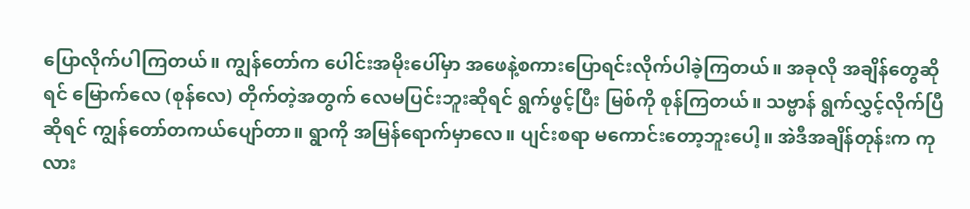ပြောလိုက်ပါကြတယ်။ ကျွန်တော်က ပေါင်းအမိုးပေါ်မှာ အဖေနဲ့စကားပြောရင်းလိုက်ပါခဲ့ကြတယ်။ အခုလို အချိန်တွေဆိုရင် မြောက်လေ (စုန်လေ) တိုက်တဲ့အတွက် လေမပြင်းဘူးဆိုရင် ရွက်ဖွင့်ပြီး မြစ်ကို စုန်ကြတယ်။ သဗ္ဗာန် ရွက်လွှင့်လိုက်ပြီဆိုရင် ကျွန်တော်တကယ်ပျော်တာ။ ရွာကို အမြန်ရောက်မှာလေ။ ပျင်းစရာ မကောင်းတော့ဘူးပေါ့။ အဲဒီအချိန်တုန်းက ကုလား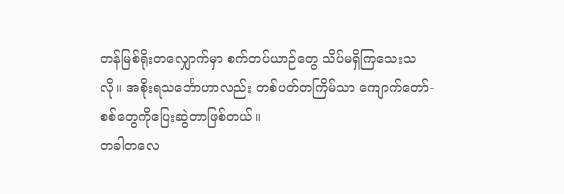တန်မြစ်ရိုးတလျှောက်မှာ စက်တပ်ယာဉ်တွေ သိပ်မရှိကြသေးသလို။ အစိုးရသင်္ဘောဟာလည်း တစ်ပတ်တကြိမ်သာ ကျောက်တော်- စစ်တွေကိုပြေးဆွဲတာဖြစ်တယ်။
တခါတလေ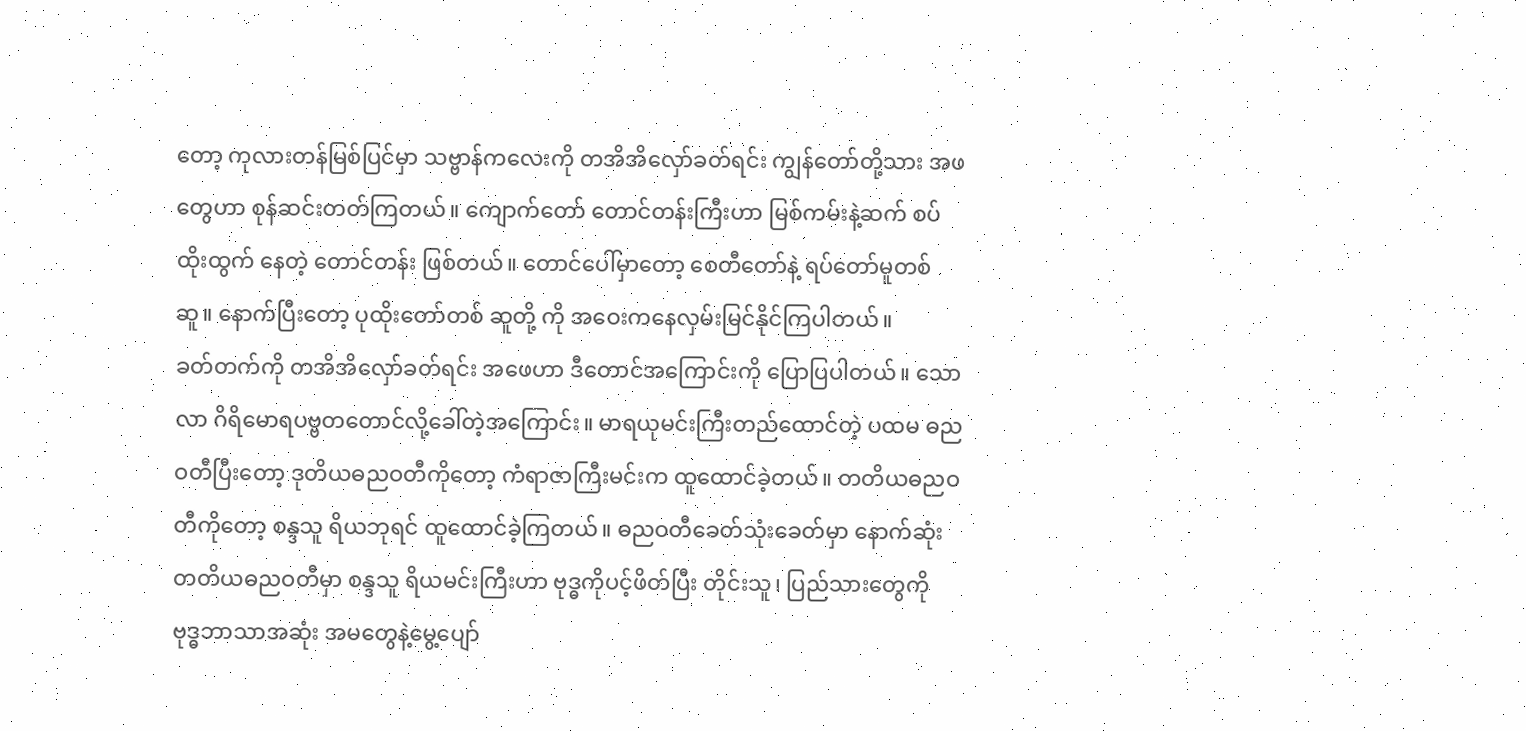တော့ ကုလားတန်မြစ်ပြင်မှာ သဗ္ဗာန်ကလေးကို တအိအိလှော်ခတ်ရင်း ကျွန်တော်တို့သား အဖတွေဟာ စုန်ဆင်းတတ်ကြတယ်။ ကျောက်တော် တောင်တန်းကြီးဟာ မြစ်ကမ်းနဲ့ဆက် စပ်ထိုးထွက် နေတဲ့ တောင်တန်း ဖြစ်တယ်။ တောင်ပေါ်မှာတော့ စေတီတော်နဲ့ ရပ်တော်မူတစ်ဆူ။ နောက်ပြီးတော့ ပုထိုးတော်တစ် ဆူတို့ ကို အဝေးကနေလှမ်းမြင်နိုင်ကြပါတယ်။
ခတ်တက်ကို တအိအိလှော်ခတ်ရင်း အဖေဟာ ဒီတောင်အကြောင်းကို ပြောပြပါတယ်။ သောလာ ဂိရိမောရပဗ္ဗတတောင်လို့ခေါ်တဲ့အကြောင်း။ မာရယုမင်းကြီးတည်ထောင်တဲ့ ပထမ ဓညဝတီပြီးတော့ ဒုတိယဓညဝတီကိုတော့ ကံရာဇာကြီးမင်းက ထူထောင်ခဲ့တယ်။ တတိယဓညဝတီကိုတော့ စန္ဒသူ ရိယဘုရင် ထူထောင်ခဲ့ကြတယ်။ ဓညဝတီခေတ်သုံးခေတ်မှာ နောက်ဆုံး တတိယဓညဝတီမှာ စန္ဒသူ ရိယမင်းကြီးဟာ ဗုဒ္ဓကိုပင့်ဖိတ်ပြီး တိုင်းသူ၊ ပြည်သားတွေကို ဗုဒ္ဓဘာသာအဆုံး အမတွေနဲ့မွေ့ပျော်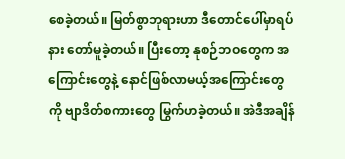စေခဲ့တယ်။ မြတ်စွာဘုရားဟာ ဒီတောင်ပေါ်မှာရပ်နား တော်မူခဲ့တယ်။ ပြီးတော့ နုစဉ်ဘဝတွေက အကြောင်းတွေနဲ့ နောင်ဖြစ်လာမယ့်အကြောင်းတွေကို ဗျာဒိတ်စကားတွေ မြွက်ဟခဲ့တယ်။ အဲဒီအချိန်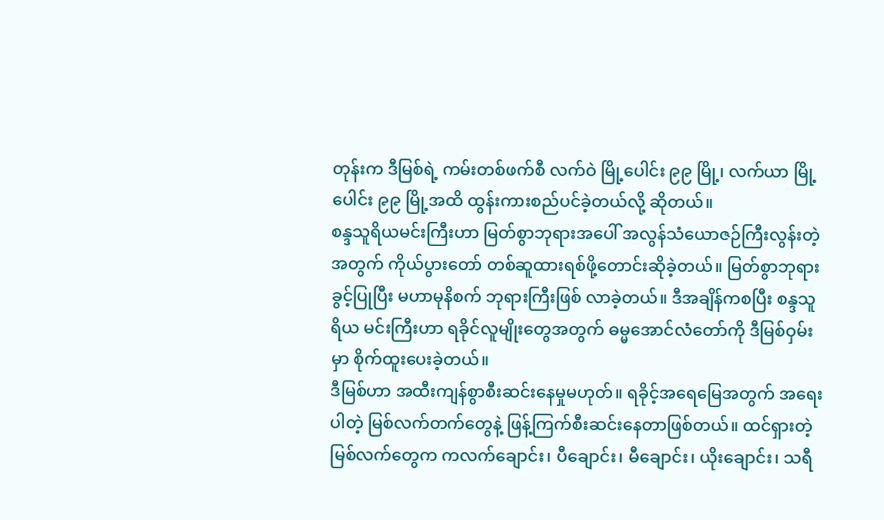တုန်းက ဒီမြစ်ရဲ့ ကမ်းတစ်ဖက်စီ လက်ဝဲ မြို့ပေါင်း ၉၉ မြို့၊ လက်ယာ မြို့ပေါင်း ၉၉ မြို့အထိ ထွန်းကားစည်ပင်ခဲ့တယ်လို့ ဆိုတယ်။
စန္ဒသူရိယမင်းကြီးဟာ မြတ်စွာဘုရားအပေါ် အလွန်သံယောဇဉ်ကြီးလွန်းတဲ့အတွက် ကိုယ်ပွားတော် တစ်ဆူထားရစ်ဖို့တောင်းဆိုခဲ့တယ်။ မြတ်စွာဘုရားခွင့်ပြုပြီး မဟာမုနိစက် ဘုရားကြီးဖြစ် လာခဲ့တယ်။ ဒီအချိန်ကစပြီး စန္ဒသူရိယ မင်းကြီးဟာ ရခိုင်လူမျိုးတွေအတွက် ဓမ္မအောင်လံတော်ကို ဒီမြစ်ဝှမ်းမှာ စိုက်ထူးပေးခဲ့တယ်။
ဒီမြစ်ဟာ အထီးကျန်စွာစီးဆင်းနေမှုမဟုတ်။ ရခိုင့်အရေမြေအတွက် အရေးပါတဲ့ မြစ်လက်တက်တွေနဲ့ ဖြန့်ကြက်စီးဆင်းနေတာဖြစ်တယ်။ ထင်ရှားတဲ့ မြစ်လက်တွေက ကလက်ချောင်း၊ ပီချောင်း၊ မီချောင်း၊ ယိုးချောင်း၊ သရီ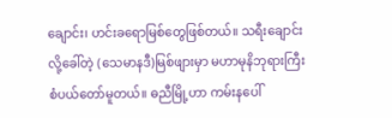ချောင်း၊ ဟင်းခရောမြစ်တွေဖြစ်တယ်။ သရီးချောင်းလို့ခေါ်တဲ့ (သေမာနဒီ)မြစ်ဖျားမှာ မဟာမုနိဘုရားကြီးစံပယ်တော်မူတယ်။ ဓညီမြို့ဟာ ကမ်းနပေါ်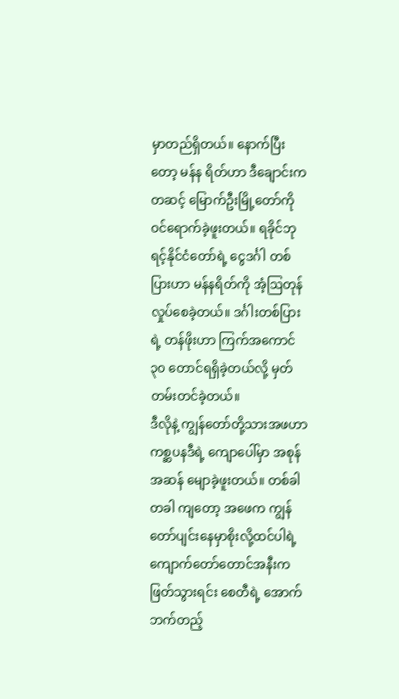မှာတည်ရှိတယ်။ နောက်ပြီးတော့ မန်န ရိတ်ဟာ ဒီချောင်းကတဆင့် မြောက်ဦးမြို့တော်ကို ဝင်ရောက်ခဲ့ဖူးတယ်။ ရခိုင်ဘုရင့်နိုင်ငံတော်ရဲ့ ငွေဒင်္ဂါ တစ်ပြားဟာ မန်နရိတ်ကို အံ့ဩတုန်လှုပ်စေခဲ့တယ်။ ဒင်္ဂါးတစ်ပြားရဲ့ တန်ဖိုးဟာ ကြက်အကောင် ၃၀ တောင်ရရှိခဲ့တယ်လို့ မှတ်တမ်းတင်ခဲ့တယ်။
ဒီလိုနဲ့ ကျွန်တော်တို့သားအဖဟာ ကစ္ဆပနဒီရဲ့ ကျောပေါ်မှာ အစုန်အဆန် မျောခဲ့ဖူးတယ်။ တစ်ခါတခါ ကျတော့ အဖေက ကျွန်တော်ပျင်းနေမှာစိုးလို့ထင်ပါရဲ့ ကျောက်တော်တောင်အနီးက ဖြတ်သွားရင်း စေတီရဲ့ အောက်ဘက်တည့်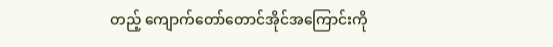တည့် ကျောက်တော်တောင်အိုင်အကြောင်းကို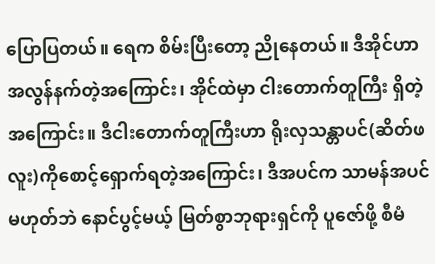ပြောပြတယ်။ ရေက စိမ်းပြီးတော့ ညိုနေတယ်။ ဒီအိုင်ဟာ အလွန်နက်တဲ့အကြောင်း၊ အိုင်ထဲမှာ ငါးတောက်တူကြီး ရှိတဲ့အကြောင်း။ ဒီငါးတောက်တူကြီးဟာ ရိုးလှသန္တာပင်(ဆိတ်ဖလူး)ကိုစောင့်ရှောက်ရတဲ့အကြောင်း၊ ဒီအပင်က သာမန်အပင်မဟုတ်ဘဲ နောင်ပွင့်မယ့် မြတ်စွာဘုရားရှင်ကို ပူဇော်ဖို့ စီမံ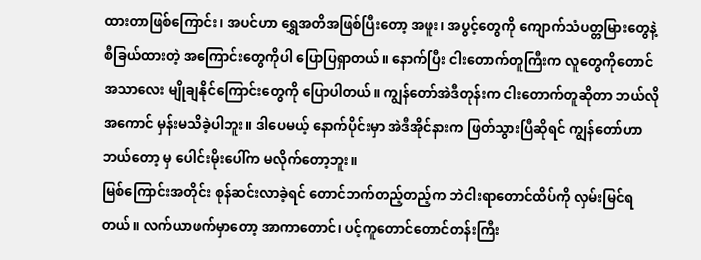ထားတာဖြစ်ကြောင်း၊ အပင်ဟာ ရွှေအတိအဖြစ်ပြီးတော့ အဖူး၊ အပွင့်တွေကို ကျောက်သံပတ္တမြားတွေနဲ့ စီခြယ်ထားတဲ့ အကြောင်းတွေကိုပါ ပြောပြရှာတယ်။ နောက်ပြီး ငါးတောက်တူကြီးက လူတွေကိုတောင် အသာလေး မျိုချနိုင်ကြောင်းတွေကို ပြောပါတယ်။ ကျွန်တော်အဲဒီတုန်းက ငါးတောက်တူဆိုတာ ဘယ်လို အကောင် မှန်းမသိခဲ့ပါဘူး။ ဒါပေမယ့် နောက်ပိုင်းမှာ အဲဒီအိုင်နားက ဖြတ်သွားပြီဆိုရင် ကျွန်တော်ဟာ ဘယ်တော့ မှ ပေါင်းမိုးပေါ်က မလိုက်တော့ဘူး။
မြစ်ကြောင်းအတိုင်း စုန်ဆင်းလာခဲ့ရင် တောင်ဘက်တည့်တည့်က ဘဲငါးရာတောင်ထိပ်ကို လှမ်းမြင်ရ တယ်။ လက်ယာဖက်မှာတော့ အာကာတောင်၊ ပင့်ကူတောင်တောင်တန်းကြီး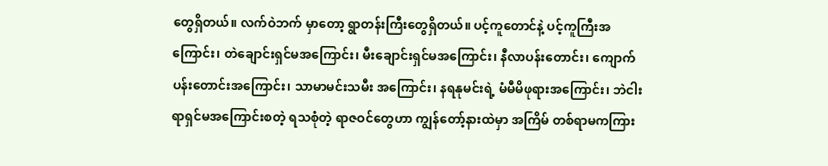တွေရှိတယ်။ လက်ဝဲဘက် မှာတော့ ရွာတန်းကြီးတွေရှိတယ်။ ပင့်ကူတောင်နဲ့ ပင့်ကူကြီးအကြောင်း၊ တဲချောင်းရှင်မအကြောင်း၊ မီးချောင်းရှင်မအကြောင်း၊ နီလာပန်းတောင်း၊ ကျောက်ပန်းတောင်းအကြောင်း၊ သာမာမင်းသမီး အကြောင်း၊ နရနုမင်းရဲ့ မံမီမိဖုရားအကြောင်း၊ ဘဲငါးရာရှင်မအကြောင်းစတဲ့ ရသစုံတဲ့ ရာဇဝင်တွေဟာ ကျွန်တော့်နားထဲမှာ အကြိမ် တစ်ရာမကကြား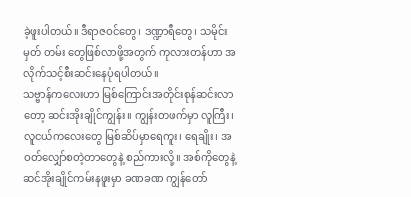ခဲ့ဖူးပါတယ်။ ဒီရာဇဝင်တွေ၊ ဒဏ္ဍာရီတွေ၊ သမိုင်းမှတ် တမ်း တွေဖြစ်လာဖို့အတွက် ကုလားတန်ဟာ အလိုက်သင့်စီးဆင်းနေပုံရပါတယ်။
သဗ္ဗာန်ကလေးဟာ မြစ်ကြောင်းအတိုင်းစုန်ဆင်းလာတော့ ဆင်းအိုးချိုင်ကျွန်း။ ကျွန်းတဖက်မှာ လူကြီး၊ လူငယ်ကလေးတွေ မြစ်ဆိပ်မှာရေကူး၊ ရေချိုး၊ အဝတ်လျှော်စတဲ့တာတွေနဲ့ စည်ကားလို့။ အစ်ကိုတွေနဲ့ ဆင်အိုးချိုင်ကမ်းနဖူးမှာ ခဏခဏ ကျွန်တော်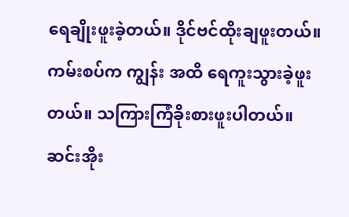ရေချိုးဖူးခဲ့တယ်။ ဒိုင်ဗင်ထိုးချဖူးတယ်။ ကမ်းစပ်က ကျွန်း အထိ ရေကူးသွားခဲ့ဖူးတယ်။ သကြားကြံခိုးစားဖူးပါတယ်။
ဆင်းအိုး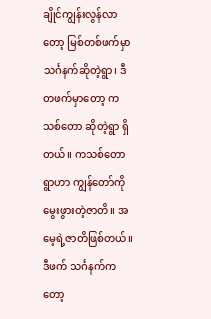ချိုင်ကျွန်းလွန်လာတော့ မြစ်တစ်ဖက်မှာ သင်္ဂနက်ဆိုတဲ့ရွာ၊ ဒီတဖက်မှာတော့ ကသစ်တော ဆိုတဲ့ရွာ ရှိတယ်။ ကသစ်တောရွာဟာ ကျွန်တော်ကိုမွေးဖွားတဲ့ဇာတိ။ အမေ့ရဲ့ဇာတိဖြစ်တယ်။ ဒီဖက် သင်္ဂနက်ကတော့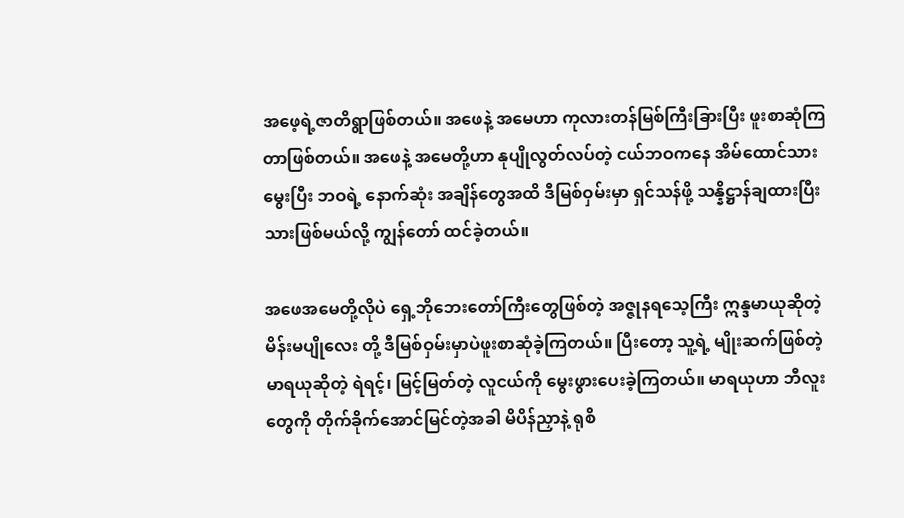အဖေ့ရဲ့ဇာတိရွာဖြစ်တယ်။ အဖေနဲ့ အမေဟာ ကုလားတန်မြစ်ကြီးခြားပြီး ဖူးစာဆုံကြ တာဖြစ်တယ်။ အဖေနဲ့ အမေတို့ဟာ နုပျိုလွတ်လပ်တဲ့ ငယ်ဘဝကနေ အိမ်ထောင်သားမွေးပြီး ဘဝရဲ့ နောက်ဆုံး အချိန်တွေအထိ ဒီမြစ်ဝှမ်းမှာ ရှင်သန်ဖို့ သန္နိဋ္ဌာန်ချထားပြီးသားဖြစ်မယ်လို့ ကျွန်တော် ထင်ခဲ့တယ်။

အဖေအမေတို့လိုပဲ ရှေ့ဘိုဘေးတော်ကြီးတွေဖြစ်တဲ့ အဇ္ဇုနရသေ့ကြီး ဣန္ဒမာယုဆိုတဲ့ မိန်းမပျိုလေး တို့ ဒီမြစ်ဝှမ်းမှာပဲဖူးစာဆုံခဲ့ကြတယ်။ ပြီးတော့ သူ့ရဲ့ မျိုးဆက်ဖြစ်တဲ့ မာရယုဆိုတဲ့ ရဲရင့်၊ မြင့်မြတ်တဲ့ လူငယ်ကို မွေးဖွားပေးခဲ့ကြတယ်။ မာရယုဟာ ဘီလူးတွေကို တိုက်ခိုက်အောင်မြင်တဲ့အခါ မိပိန်ညှာနဲ့ ရုစိ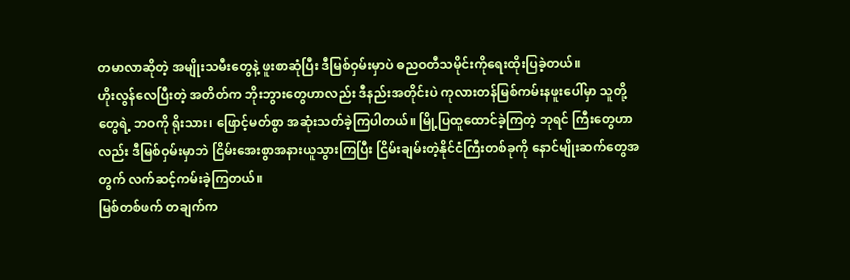တမာလာဆိုတဲ့ အမျိုးသမီးတွေနဲ့ ဖူးစာဆုံပြီး ဒီမြစ်ဝှမ်းမှာပဲ ဓညဝတီသမိုင်းကိုရေးထိုးပြခဲ့တယ်။
ဟိုးလွန်လေပြီးတဲ့ အတိတ်က ဘိုးဘွားတွေဟာလည်း ဒီနည်းအတိုင်းပဲ ကုလားတန်မြစ်ကမ်းနဖူးပေါ်မှာ သူတို့တွေရဲ့ ဘဝကို ရိုးသား၊ ဖြောင့်မတ်စွာ အဆုံးသတ်ခဲ့ကြပါတယ်။ မြို့ပြထူထောင်ခဲ့ကြတဲ့ ဘုရင် ကြီးတွေဟာလည်း ဒီမြစ်ဝှမ်းမှာဘဲ ငြိမ်းအေးစွာအနားယူသွားကြပြီး ငြိမ်းချမ်းတဲ့နိုင်ငံကြီးတစ်ခုကို နောင်မျိုးဆက်တွေအတွက် လက်ဆင့်ကမ်းခဲ့ကြတယ်။
မြစ်တစ်ဖက် တချက်က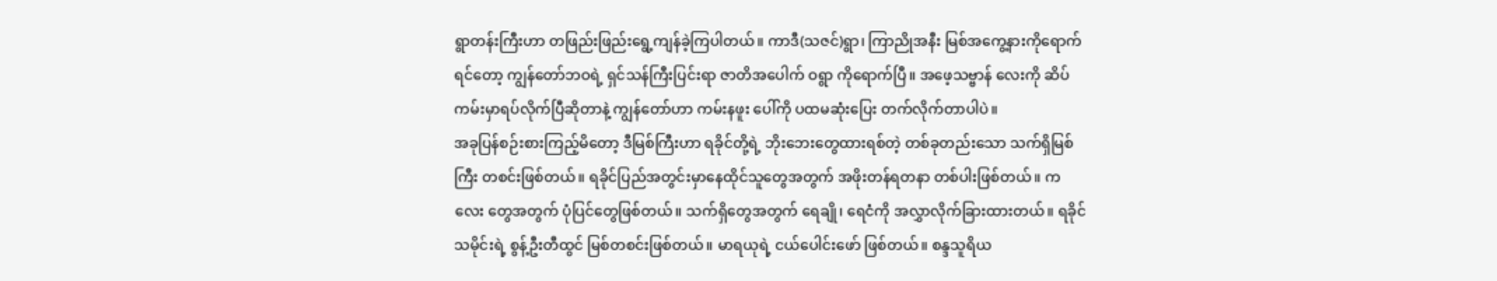ရွာတန်းကြီးဟာ တဖြည်းဖြည်းရွေ့ကျန်ခဲ့ကြပါတယ်။ ကာဒီ(သဇင်)ရွာ၊ ကြာညိုအနီး မြစ်အကွေ့နားကိုရောက်ရင်တော့ ကျွန်တော်ဘဝရဲ့ ရှင်သန်ကြီးပြင်းရာ ဇာတိအပေါက် ဝရွာ ကိုရောက်ပြီ။ အဖေ့သဗ္ဗာန် လေးကို ဆိပ်ကမ်းမှာရပ်လိုက်ပြီဆိုတာနဲ့ ကျွန်တော်ဟာ ကမ်းနဖူး ပေါ်ကို ပထမဆုံးပြေး တက်လိုက်တာပါပဲ။
အခုပြန်စဉ်းစားကြည့်မိတော့ ဒီမြစ်ကြီးဟာ ရခိုင်တို့ရဲ့ ဘိုးဘေးတွေထားရစ်တဲ့ တစ်ခုတည်းသော သက်ရှိမြစ်ကြီး တစင်းဖြစ်တယ်။ ရခိုင်ပြည်အတွင်းမှာနေထိုင်သူတွေအတွက် အဖိုးတန်ရတနာ တစ်ပါးဖြစ်တယ်။ ကလေး တွေအတွက် ပုံပြင်တွေဖြစ်တယ်။ သက်ရှိတွေအတွက် ရေချို၊ ရေငံကို အလွှာလိုက်ခြားထားတယ်။ ရခိုင်သမိုင်းရဲ့ စွန့်ဦးတီထွင် မြစ်တစင်းဖြစ်တယ်။ မာရယုရဲ့ ငယ်ပေါင်းဖော် ဖြစ်တယ်။ စန္ဒသူရိယ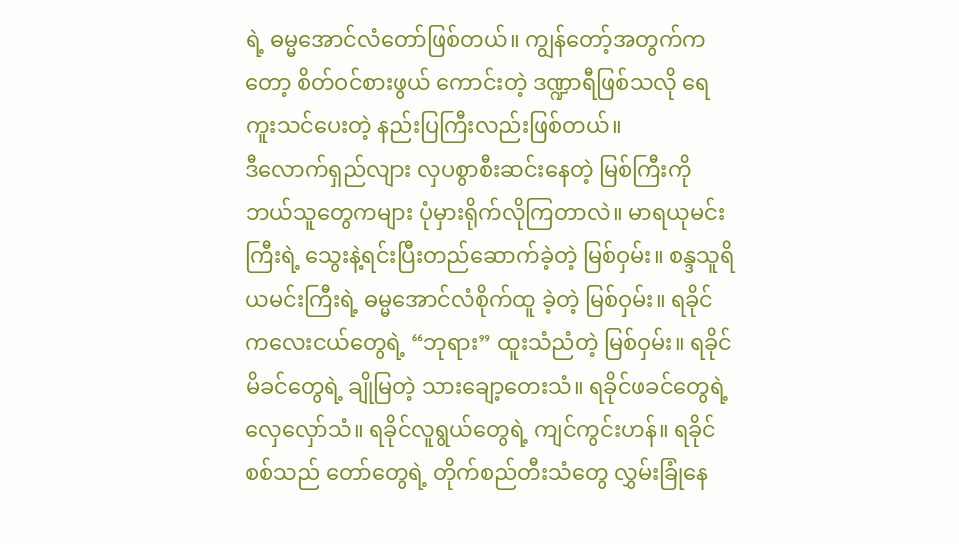ရဲ့ ဓမ္မအောင်လံတော်ဖြစ်တယ်။ ကျွန်တော့်အတွက်ကတော့ စိတ်ဝင်စားဖွယ် ကောင်းတဲ့ ဒဏ္ဍာရီဖြစ်သလို ရေကူးသင်ပေးတဲ့ နည်းပြကြီးလည်းဖြစ်တယ်။
ဒီလောက်ရှည်လျား လှပစွာစီးဆင်းနေတဲ့ မြစ်ကြီးကို ဘယ်သူတွေကများ ပုံမှားရိုက်လိုကြတာလဲ။ မာရယုမင်းကြီးရဲ့ သွေးနဲ့ရင်းပြီးတည်ဆောက်ခဲ့တဲ့ မြစ်ဝှမ်း။ စန္ဒသူရိယမင်းကြီးရဲ့ ဓမ္မအောင်လံစိုက်ထူ ခဲ့တဲ့ မြစ်ဝှမ်း။ ရခိုင်ကလေးငယ်တွေရဲ့ “ဘုရား” ထူးသံညံတဲ့ မြစ်ဝှမ်း။ ရခိုင် မိခင်တွေရဲ့ ချိုမြတဲ့ သားချော့တေးသံ။ ရခိုင်ဖခင်တွေရဲ့ လှေလှော်သံ။ ရခိုင်လူရွယ်တွေရဲ့ ကျင်ကွင်းဟန်။ ရခိုင်စစ်သည် တော်တွေရဲ့ တိုက်စည်တီးသံတွေ လွှမ်းခြုံနေ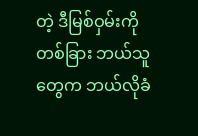တဲ့ ဒီမြစ်ဝှမ်းကို တစ်ခြား ဘယ်သူတွေက ဘယ်လိုခံ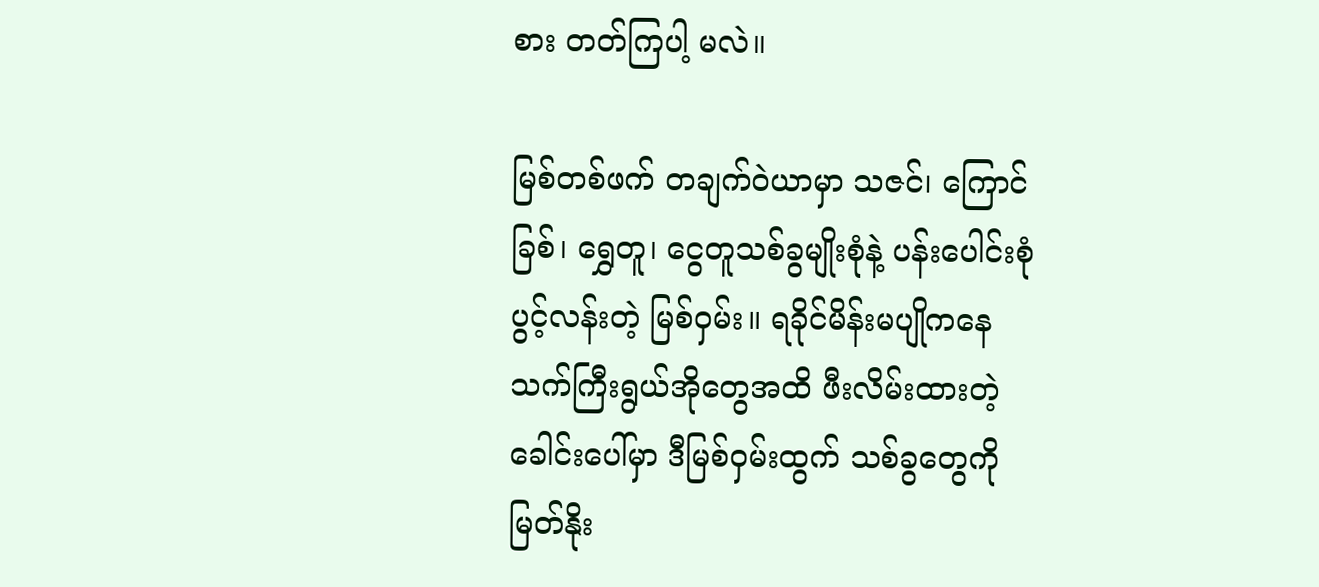စား တတ်ကြပါ့ မလဲ။

မြစ်တစ်ဖက် တချက်ဝဲယာမှာ သဇင်၊ ကြောင်ခြစ်၊ ရွှေတူ၊ ငွေတူသစ်ခွမျိုးစုံနဲ့ ပန်းပေါင်းစုံပွင့်လန်းတဲ့ မြစ်ဝှမ်း။ ရခိုင်မိန်းမပျိုကနေ သက်ကြီးရွယ်အိုတွေအထိ ဖီးလိမ်းထားတဲ့ ခေါင်းပေါ်မှာ ဒီမြစ်ဝှမ်းထွက် သစ်ခွတွေကို မြတ်နိုး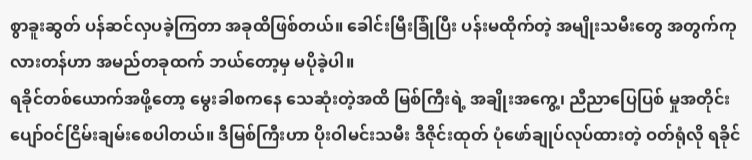စွာခူးဆွတ် ပန်ဆင်လှပခဲ့ကြတာ အခုထိဖြစ်တယ်။ ခေါင်းမြီးခြုံပြီး ပန်းမထိုက်တဲ့ အမျိုးသမီးတွေ အတွက်ကုလားတန်ဟာ အမည်တခုထက် ဘယ်တော့မှ မပိုခဲ့ပါ။
ရခိုင်တစ်ယောက်အဖို့တော့ မွေးခါစကနေ သေဆုံးတဲ့အထိ မြစ်ကြီးရဲ့ အချိုးအကွေ့၊ ညီညာပြေပြစ် မှုအတိုင်း ပျော်ဝင်ငြိမ်းချမ်းစေပါတယ်။ ဒီမြစ်ကြီးဟာ ပိုးဝါမင်းသမီး ဒီဇိုင်းထုတ် ပုံဖော်ချုပ်လုပ်ထားတဲ့ ဝတ်ရုံလို ရခိုင်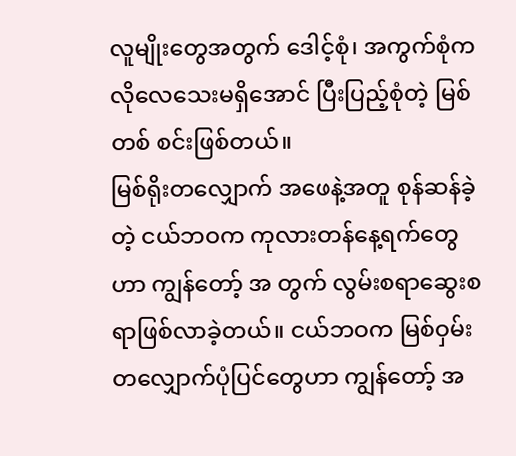လူမျိုးတွေအတွက် ဒေါင့်စုံ၊ အကွက်စုံက လိုလေသေးမရှိအောင် ပြီးပြည့်စုံတဲ့ မြစ်တစ် စင်းဖြစ်တယ်။
မြစ်ရိုးတလျှောက် အဖေနဲ့အတူ စုန်ဆန်ခဲ့တဲ့ ငယ်ဘဝက ကုလားတန်နေ့ရက်တွေဟာ ကျွန်တော့် အ တွက် လွမ်းစရာဆွေးစရာဖြစ်လာခဲ့တယ်။ ငယ်ဘဝက မြစ်ဝှမ်းတလျှောက်ပုံပြင်တွေဟာ ကျွန်တော့် အ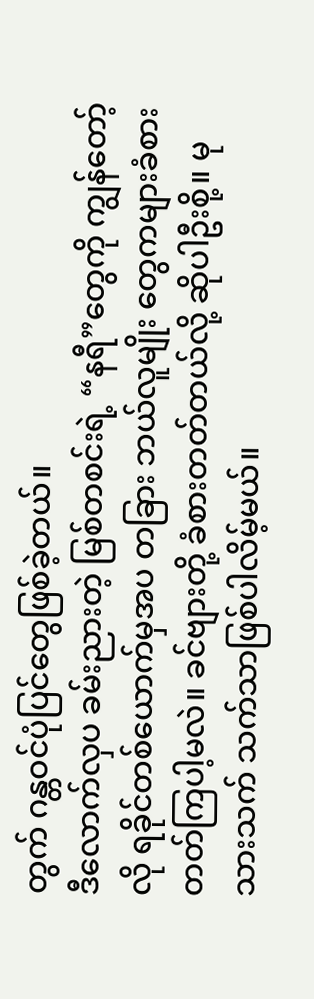တွက် ဂန္တဝင်ပုံပြင်တွေဖြစ်ခဲ့တယ်။
ဒီလောက်လှပ ခမ်းညားတဲ့ မြစ်တစင်းရဲ့ “နရီ”တွေကို ကျွန်တော့်လို ရခိုင်တစ်ယောက်မှအပ တခြား ဘယ်လူမျိုး တွေကများခံစား တတ်ကြပါ့မလဲ။ ခင်ဗျားတို့ ခံစားတတ်တယ်လို့ ဆိုပါဦးစို့။ မုသားသက် သက်သာဖြစ်ပါလိမ့်မယ်။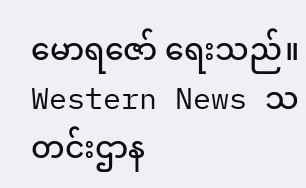မောရဇော် ရေးသည်။ Western News သတင်းဌာန